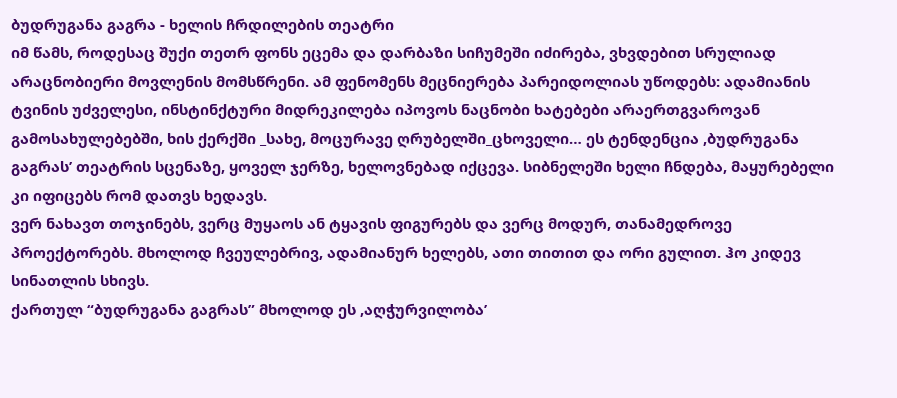ბუდრუგანა გაგრა - ხელის ჩრდილების თეატრი
იმ წამს, როდესაც შუქი თეთრ ფონს ეცემა და დარბაზი სიჩუმეში იძირება, ვხვდებით სრულიად არაცნობიერი მოვლენის მომსწრენი. ამ ფენომენს მეცნიერება პარეიდოლიას უწოდებს: ადამიანის ტვინის უძველესი, ინსტინქტური მიდრეკილება იპოვოს ნაცნობი ხატებები არაერთგვაროვან გამოსახულებებში, ხის ქერქში _სახე, მოცურავე ღრუბელში_ცხოველი… ეს ტენდენცია ,ბუდრუგანა გაგრას’ თეატრის სცენაზე, ყოველ ჯერზე, ხელოვნებად იქცევა. სიბნელეში ხელი ჩნდება, მაყურებელი კი იფიცებს რომ დათვს ხედავს.
ვერ ნახავთ თოჯინებს, ვერც მუყაოს ან ტყავის ფიგურებს და ვერც მოდურ, თანამედროვე პროექტორებს. მხოლოდ ჩვეულებრივ, ადამიანურ ხელებს, ათი თითით და ორი გულით. ჰო კიდევ სინათლის სხივს.
ქართულ “ბუდრუგანა გაგრას” მხოლოდ ეს ,აღჭურვილობა’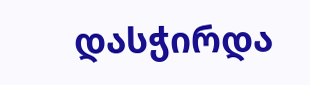დასჭირდა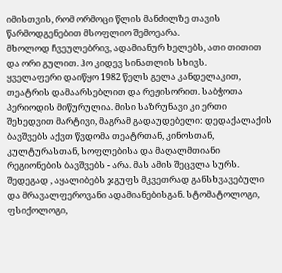იმისთვის, რომ ორმოცი წლის მანძილზე თავის წარმოდგენებით მსოფლიო შემოეარა.
მხოლოდ ჩვეულებრივ, ადამიანურ ხელებს, ათი თითით და ორი გულით. ჰო კიდევ სინათლის სხივს.
ყველაფერი დაიწყო 1982 წელს გელა კანდელაკით, თეატრის დამაარსებლით და რეჟისორით. საბჭოთა პერიოდის მიწურულია. მისი საზრუნავი კი ერთი შეხედვით მარტივი, მაგრამ გადაუდებელი: დედაქალაქის ბავშვებს აქვთ წვდომა თეატრთან, კინოსთან, კულტურასთან, სოფლებისა და მაღალმთიანი რეგიონების ბავშვებს - არა. მას ამის შეცვლა სურს. შედეგად , აყალიბებს ჯგუფს მკვეთრად განსხვავებული და მრავალფეროვანი ადამიანებისგან. სტომატოლოგი, ფსიქოლოგი,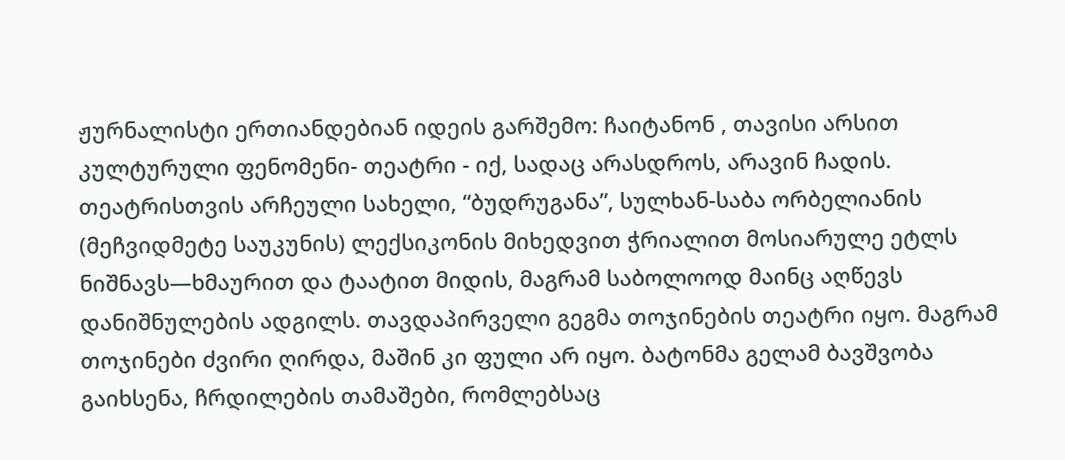ჟურნალისტი ერთიანდებიან იდეის გარშემო: ჩაიტანონ , თავისი არსით კულტურული ფენომენი- თეატრი - იქ, სადაც არასდროს, არავინ ჩადის. თეატრისთვის არჩეული სახელი, “ბუდრუგანა”, სულხან-საბა ორბელიანის (მეჩვიდმეტე საუკუნის) ლექსიკონის მიხედვით ჭრიალით მოსიარულე ეტლს ნიშნავს—ხმაურით და ტაატით მიდის, მაგრამ საბოლოოდ მაინც აღწევს დანიშნულების ადგილს. თავდაპირველი გეგმა თოჯინების თეატრი იყო. მაგრამ თოჯინები ძვირი ღირდა, მაშინ კი ფული არ იყო. ბატონმა გელამ ბავშვობა გაიხსენა, ჩრდილების თამაშები, რომლებსაც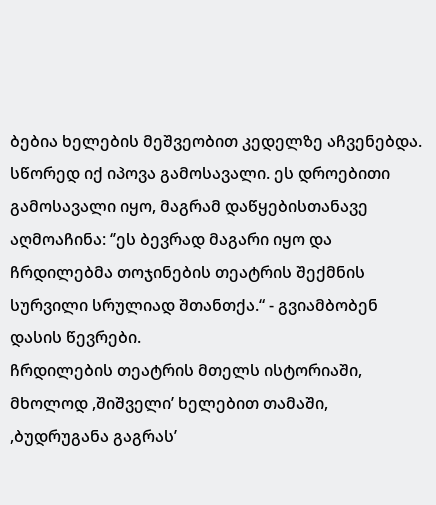ბებია ხელების მეშვეობით კედელზე აჩვენებდა. სწორედ იქ იპოვა გამოსავალი. ეს დროებითი გამოსავალი იყო, მაგრამ დაწყებისთანავე აღმოაჩინა: ‘’ეს ბევრად მაგარი იყო და ჩრდილებმა თოჯინების თეატრის შექმნის სურვილი სრულიად შთანთქა.“ - გვიამბობენ დასის წევრები.
ჩრდილების თეატრის მთელს ისტორიაში, მხოლოდ ,შიშველი’ ხელებით თამაში, ,ბუდრუგანა გაგრას’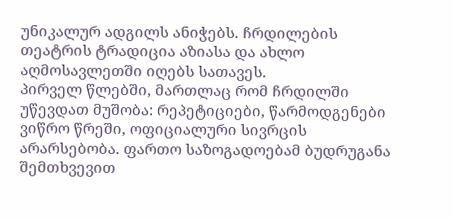უნიკალურ ადგილს ანიჭებს. ჩრდილების თეატრის ტრადიცია აზიასა და ახლო აღმოსავლეთში იღებს სათავეს.
პირველ წლებში, მართლაც რომ ჩრდილში უწევდათ მუშობა: რეპეტიციები, წარმოდგენები ვიწრო წრეში, ოფიციალური სივრცის არარსებობა. ფართო საზოგადოებამ ბუდრუგანა შემთხვევით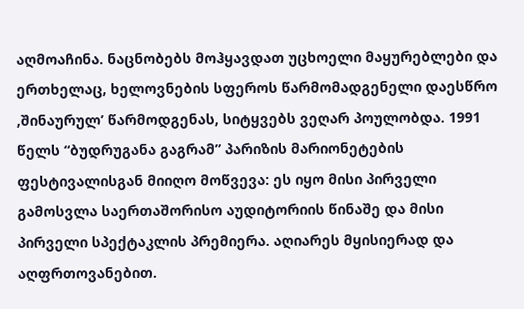აღმოაჩინა. ნაცნობებს მოჰყავდათ უცხოელი მაყურებლები და ერთხელაც, ხელოვნების სფეროს წარმომადგენელი დაესწრო ,შინაურულ’ წარმოდგენას, სიტყვებს ვეღარ პოულობდა. 1991 წელს “ბუდრუგანა გაგრამ” პარიზის მარიონეტების ფესტივალისგან მიიღო მოწვევა: ეს იყო მისი პირველი გამოსვლა საერთაშორისო აუდიტორიის წინაშე და მისი პირველი სპექტაკლის პრემიერა. აღიარეს მყისიერად და აღფრთოვანებით.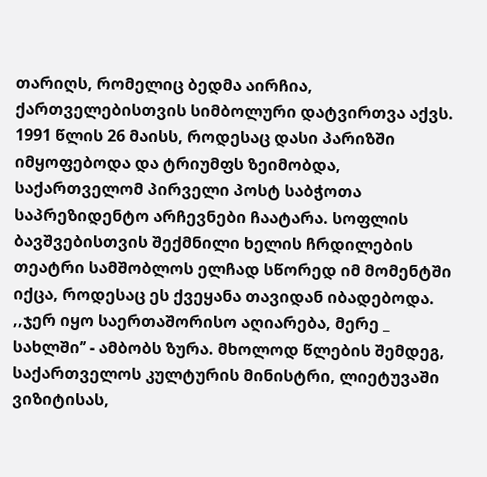თარიღს, რომელიც ბედმა აირჩია, ქართველებისთვის სიმბოლური დატვირთვა აქვს. 1991 წლის 26 მაისს, როდესაც დასი პარიზში იმყოფებოდა და ტრიუმფს ზეიმობდა, საქართველომ პირველი პოსტ საბჭოთა საპრეზიდენტო არჩევნები ჩაატარა. სოფლის ბავშვებისთვის შექმნილი ხელის ჩრდილების თეატრი სამშობლოს ელჩად სწორედ იმ მომენტში იქცა, როდესაც ეს ქვეყანა თავიდან იბადებოდა.
,,ჯერ იყო საერთაშორისო აღიარება, მერე _ სახლში’’ - ამბობს ზურა. მხოლოდ წლების შემდეგ, საქართველოს კულტურის მინისტრი, ლიეტუვაში ვიზიტისას,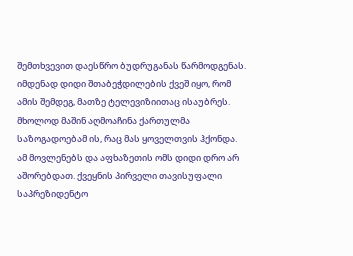შემთხვევით დაესწრო ბუდრუგანას წარმოდგენას. იმდენად დიდი შთაბეჭდილების ქვეშ იყო, რომ ამის შემდეგ, მათზე ტელევიზიითაც ისაუბრეს. მხოლოდ მაშინ აღმოაჩინა ქართულმა საზოგადოებამ ის, რაც მას ყოველთვის ჰქონდა.
ამ მოვლენებს და აფხაზეთის ომს დიდი დრო არ აშორებდათ. ქვეყნის პირველი თავისუფალი საპრეზიდენტო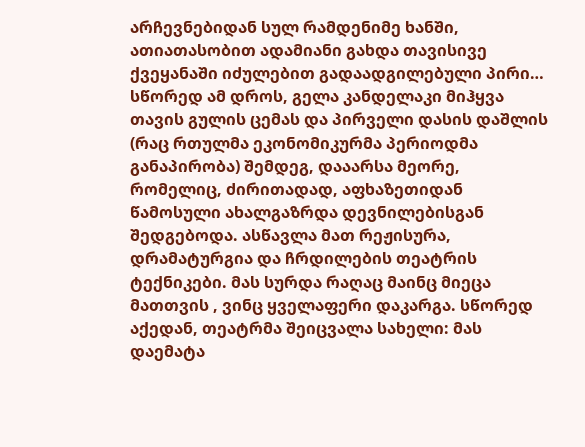არჩევნებიდან სულ რამდენიმე ხანში, ათიათასობით ადამიანი გახდა თავისივე ქვეყანაში იძულებით გადაადგილებული პირი… სწორედ ამ დროს, გელა კანდელაკი მიჰყვა თავის გულის ცემას და პირველი დასის დაშლის (რაც რთულმა ეკონომიკურმა პერიოდმა განაპირობა) შემდეგ, დააარსა მეორე, რომელიც, ძირითადად, აფხაზეთიდან წამოსული ახალგაზრდა დევნილებისგან შედგებოდა. ასწავლა მათ რეჟისურა, დრამატურგია და ჩრდილების თეატრის ტექნიკები. მას სურდა რაღაც მაინც მიეცა მათთვის , ვინც ყველაფერი დაკარგა. სწორედ აქედან, თეატრმა შეიცვალა სახელი: მას დაემატა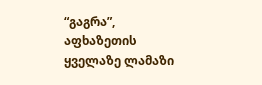“გაგრა”, აფხაზეთის ყველაზე ლამაზი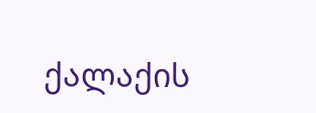ქალაქის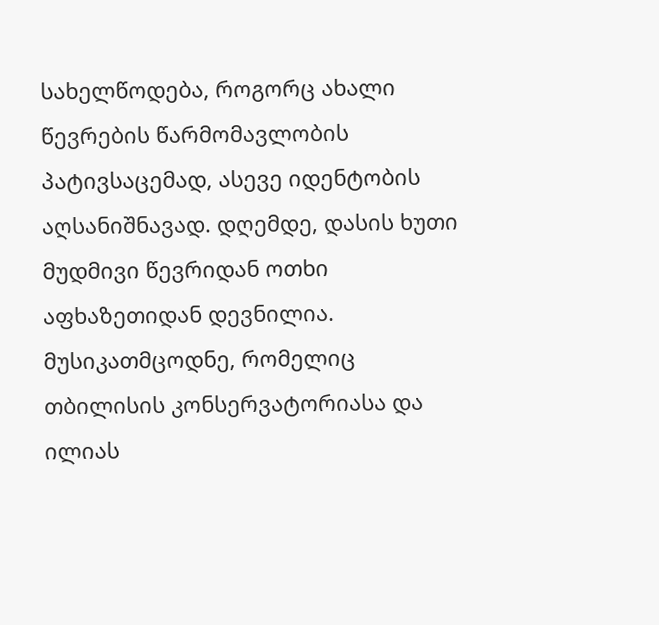სახელწოდება, როგორც ახალი წევრების წარმომავლობის პატივსაცემად, ასევე იდენტობის აღსანიშნავად. დღემდე, დასის ხუთი მუდმივი წევრიდან ოთხი აფხაზეთიდან დევნილია.
მუსიკათმცოდნე, რომელიც თბილისის კონსერვატორიასა და ილიას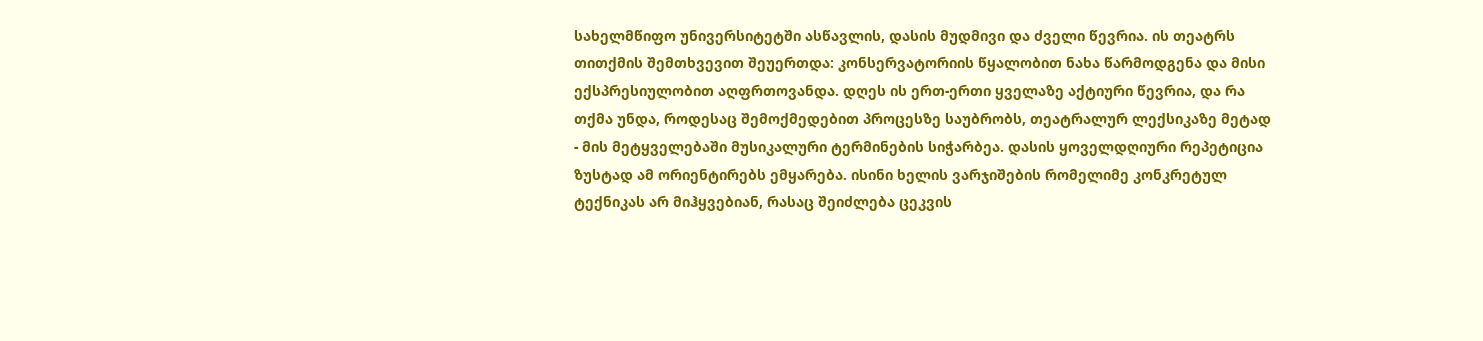სახელმწიფო უნივერსიტეტში ასწავლის, დასის მუდმივი და ძველი წევრია. ის თეატრს თითქმის შემთხვევით შეუერთდა: კონსერვატორიის წყალობით ნახა წარმოდგენა და მისი ექსპრესიულობით აღფრთოვანდა. დღეს ის ერთ-ერთი ყველაზე აქტიური წევრია, და რა თქმა უნდა, როდესაც შემოქმედებით პროცესზე საუბრობს, თეატრალურ ლექსიკაზე მეტად - მის მეტყველებაში მუსიკალური ტერმინების სიჭარბეა. დასის ყოველდღიური რეპეტიცია ზუსტად ამ ორიენტირებს ემყარება. ისინი ხელის ვარჯიშების რომელიმე კონკრეტულ ტექნიკას არ მიჰყვებიან, რასაც შეიძლება ცეკვის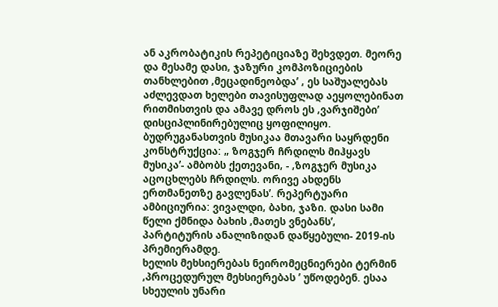ან აკრობატიკის რეპეტიციაზე შეხვდეთ. მეორე და მესამე დასი, ჯაზური კომპოზიციების თანხლებით ,მეცადინეობდა’ , ეს საშუალებას აძლევდათ ხელები თავისუფლად აეყოლებინათ რითმისთვის და ამავე დროს ეს ,ვარჯიშები’ დისციპლინირებულიც ყოფილიყო. ბუდრუგანასთვის მუსიკაა მთავარი საყრდენი კონსტრუქცია: „ ზოგჯერ ჩრდილს მიჰყავს მუსიკა’- ამბობს ქეთევანი, - ,ზოგჯერ მუსიკა აცოცხლებს ჩრდილს. ორივე ახდენს ერთმანეთზე გავლენას’. რეპერტუარი ამბიციურია: ვივალდი, ბახი, ჯაზი. დასი სამი წელი ქმნიდა ბახის ,მათეს ვნებანს’, პარტიტურის ანალიზიდან დაწყებული- 2019-ის პრემიერამდე.
ხელის მეხსიერებას ნეირომეცნიერები ტერმინ ,პროცედურულ მეხსიერებას ’ უწოდებენ. ესაა სხეულის უნარი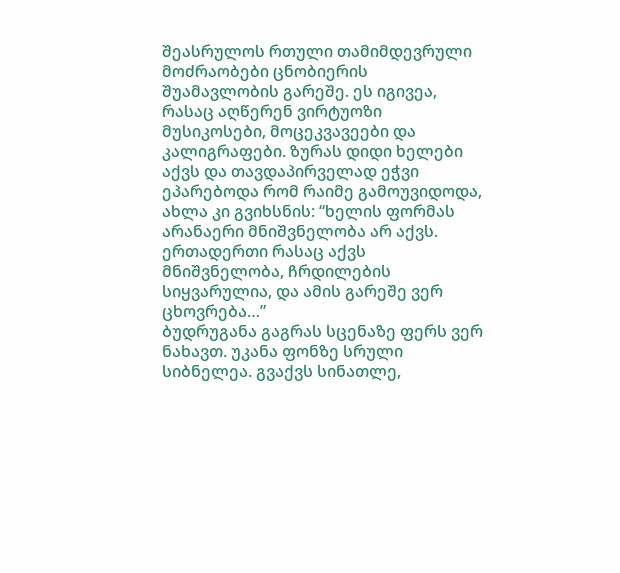შეასრულოს რთული თამიმდევრული მოძრაობები ცნობიერის შუამავლობის გარეშე. ეს იგივეა, რასაც აღწერენ ვირტუოზი მუსიკოსები, მოცეკვავეები და კალიგრაფები. ზურას დიდი ხელები აქვს და თავდაპირველად ეჭვი ეპარებოდა რომ რაიმე გამოუვიდოდა, ახლა კი გვიხსნის: “ხელის ფორმას არანაერი მნიშვნელობა არ აქვს. ერთადერთი რასაც აქვს მნიშვნელობა, ჩრდილების სიყვარულია, და ამის გარეშე ვერ ცხოვრება…”
ბუდრუგანა გაგრას სცენაზე ფერს ვერ ნახავთ. უკანა ფონზე სრული სიბნელეა. გვაქვს სინათლე,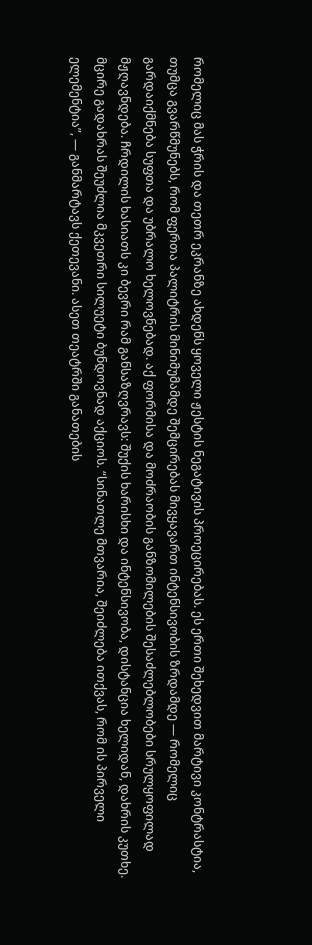რომელიც მას ჭრის და თეთრ ეკრანზე ახდენს ყოველი ჟესტის ნეგატივის პროეცირებას. ეს ერთი შეხედვით მარტივი კონტრასტია, თუმცა გვარწმუნებს, რომ ფერთა პალიტრის მინიმუმამდე შემცირებას მივყავართ ინტენსივობის ზრდამდე — რომელიც გარდაიქმნება სუფთა და უბრალო ხელოვნებად. აქ ფორმისა და მოძრაობის განზომილების შესაძლებლობები სრულყოფილად მჟღავნდება. ჩრდილის ხასიათს კი ბევრი რამ განსაზღვრავს: შუქის ხარისხი და ინტენსივობა, დისტანცია ხელიდან, დახრის კუთხე. მცირე გადახრას შეუძლია მკვეთრი სილუეტი ბუნდოვნად აქციოს. “სინათლე მთვარია, შეიძლება ითქვას, რომ ის პირველი ელემენტია”, — განმარტავს ქეთევანი. ასეთ თეატრში განათების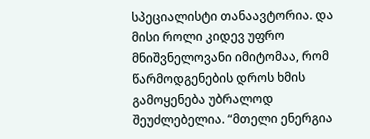სპეციალისტი თანაავტორია. და მისი როლი კიდევ უფრო მნიშვნელოვანი იმიტომაა, რომ წარმოდგენების დროს ხმის გამოყენება უბრალოდ შეუძლებელია. “მთელი ენერგია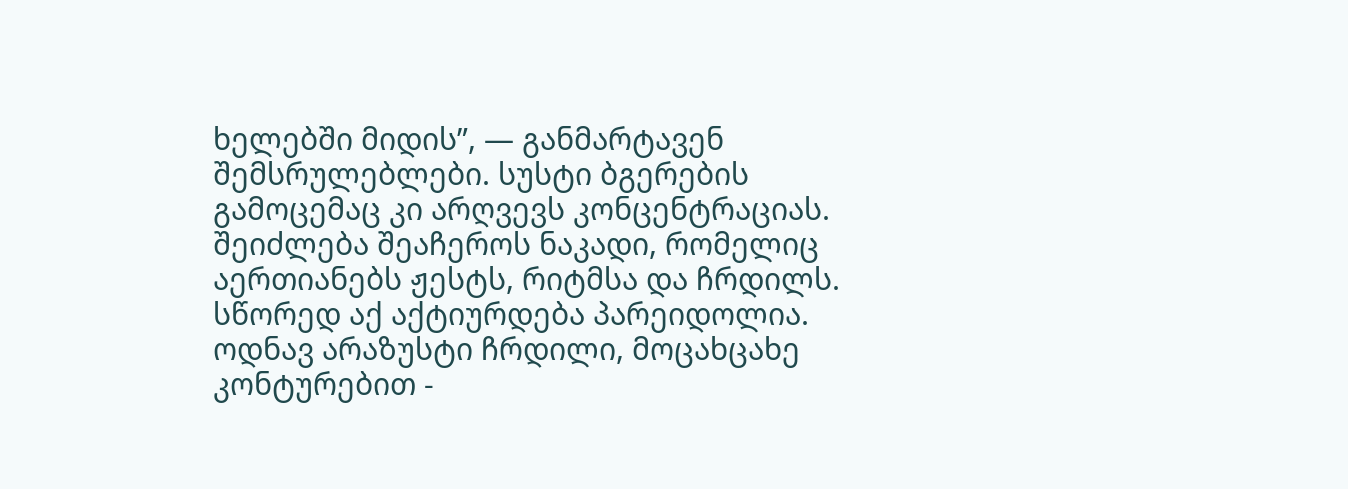ხელებში მიდის”, — განმარტავენ შემსრულებლები. სუსტი ბგერების გამოცემაც კი არღვევს კონცენტრაციას. შეიძლება შეაჩეროს ნაკადი, რომელიც აერთიანებს ჟესტს, რიტმსა და ჩრდილს. სწორედ აქ აქტიურდება პარეიდოლია. ოდნავ არაზუსტი ჩრდილი, მოცახცახე კონტურებით -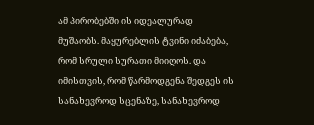ამ პირობებში ის იდეალურად მუშაობს. მაყურებლის ტვინი იძაბება, რომ სრული სურათი მიიღოს. და იმისთვის, რომ წარმოდგენა შედგეს ის სანახევროდ სცენაზე, სანახევროდ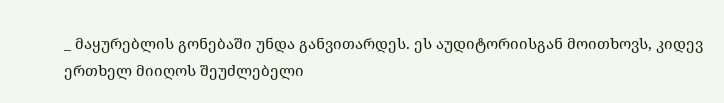_ მაყურებლის გონებაში უნდა განვითარდეს. ეს აუდიტორიისგან მოითხოვს, კიდევ ერთხელ მიიღოს შეუძლებელი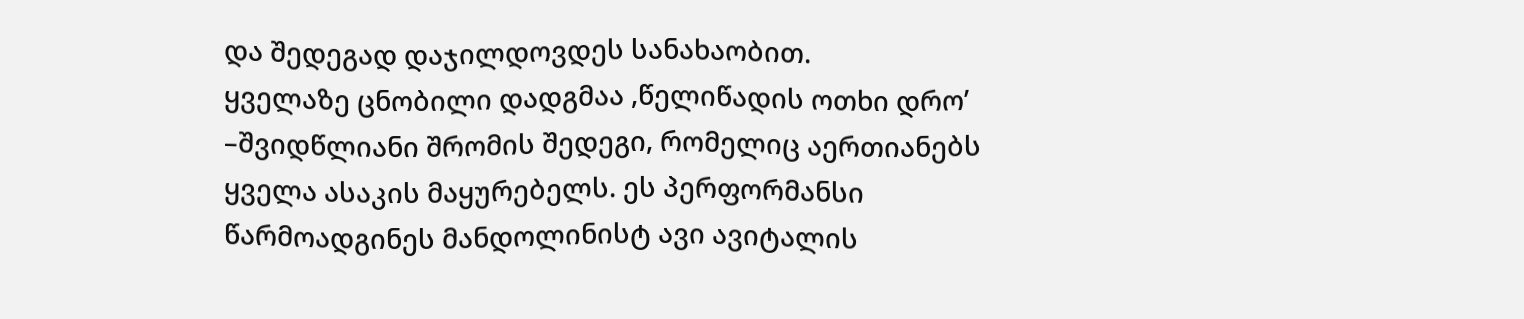და შედეგად დაჯილდოვდეს სანახაობით.
ყველაზე ცნობილი დადგმაა ,წელიწადის ოთხი დრო’ –შვიდწლიანი შრომის შედეგი, რომელიც აერთიანებს ყველა ასაკის მაყურებელს. ეს პერფორმანსი წარმოადგინეს მანდოლინისტ ავი ავიტალის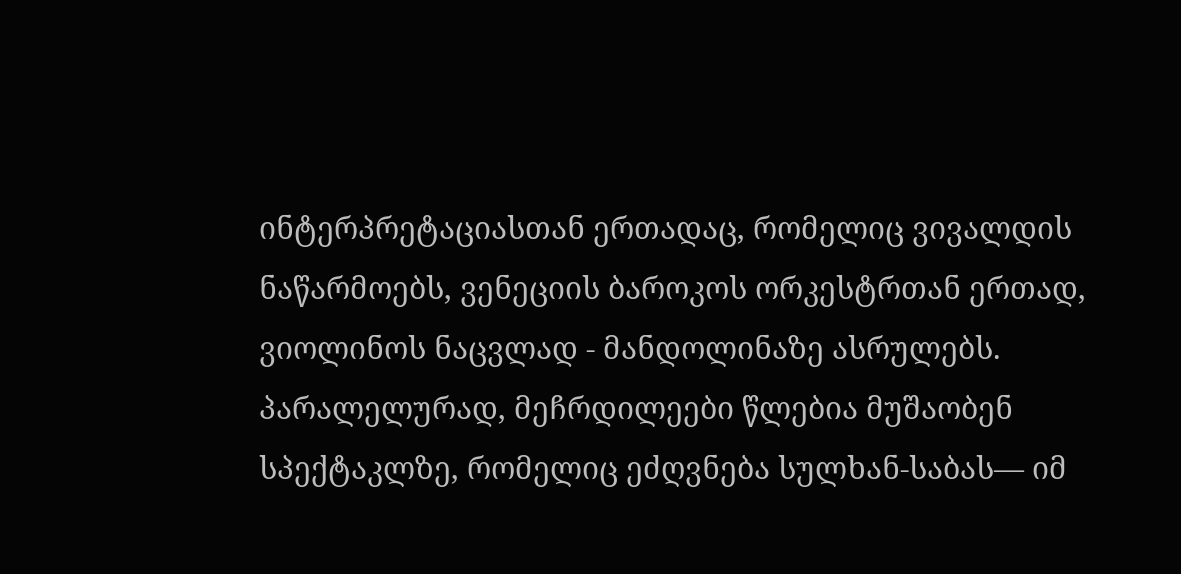ინტერპრეტაციასთან ერთადაც, რომელიც ვივალდის ნაწარმოებს, ვენეციის ბაროკოს ორკესტრთან ერთად, ვიოლინოს ნაცვლად - მანდოლინაზე ასრულებს. პარალელურად, მეჩრდილეები წლებია მუშაობენ სპექტაკლზე, რომელიც ეძღვნება სულხან-საბას— იმ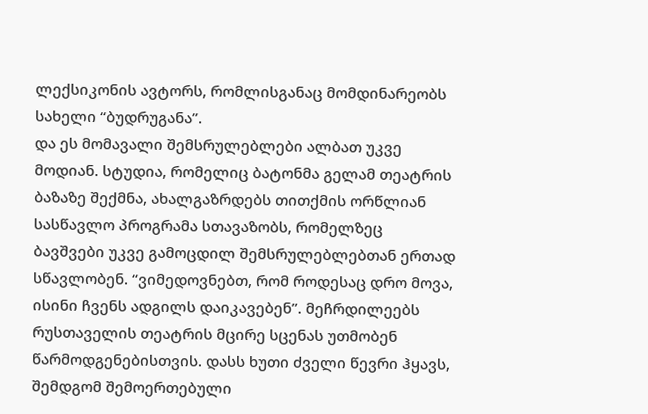ლექსიკონის ავტორს, რომლისგანაც მომდინარეობს სახელი “ბუდრუგანა”.
და ეს მომავალი შემსრულებლები ალბათ უკვე მოდიან. სტუდია, რომელიც ბატონმა გელამ თეატრის ბაზაზე შექმნა, ახალგაზრდებს თითქმის ორწლიან სასწავლო პროგრამა სთავაზობს, რომელზეც ბავშვები უკვე გამოცდილ შემსრულებლებთან ერთად სწავლობენ. “ვიმედოვნებთ, რომ როდესაც დრო მოვა, ისინი ჩვენს ადგილს დაიკავებენ”. მეჩრდილეებს რუსთაველის თეატრის მცირე სცენას უთმობენ წარმოდგენებისთვის. დასს ხუთი ძველი წევრი ჰყავს, შემდგომ შემოერთებული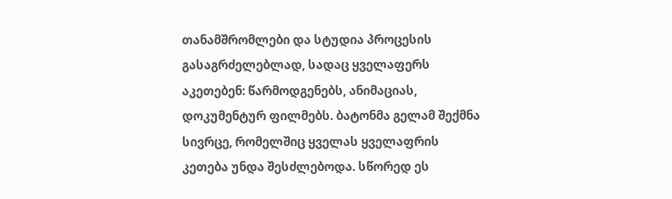თანამშრომლები და სტუდია პროცესის გასაგრძელებლად, სადაც ყველაფერს აკეთებენ: წარმოდგენებს, ანიმაციას, დოკუმენტურ ფილმებს. ბატონმა გელამ შექმნა სივრცე, რომელშიც ყველას ყველაფრის კეთება უნდა შესძლებოდა. სწორედ ეს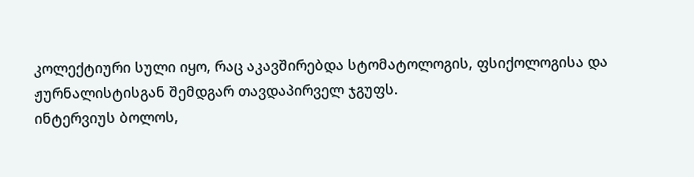კოლექტიური სული იყო, რაც აკავშირებდა სტომატოლოგის, ფსიქოლოგისა და ჟურნალისტისგან შემდგარ თავდაპირველ ჯგუფს.
ინტერვიუს ბოლოს,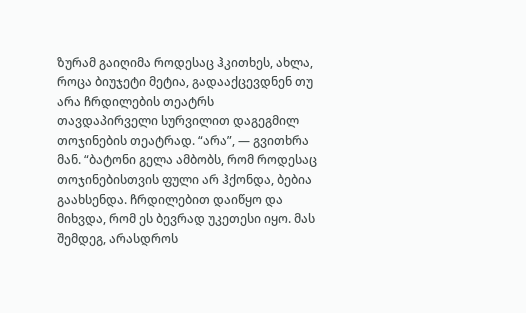ზურამ გაიღიმა როდესაც ჰკითხეს, ახლა, როცა ბიუჯეტი მეტია, გადააქცევდნენ თუ არა ჩრდილების თეატრს თავდაპირველი სურვილით დაგეგმილ თოჯინების თეატრად. “არა”, — გვითხრა მან. “ბატონი გელა ამბობს, რომ როდესაც თოჯინებისთვის ფული არ ჰქონდა, ბებია გაახსენდა. ჩრდილებით დაიწყო და მიხვდა, რომ ეს ბევრად უკეთესი იყო. მას შემდეგ, არასდროს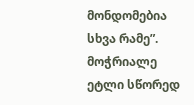მონდომებია სხვა რამე”. მოჭრიალე ეტლი სწორედ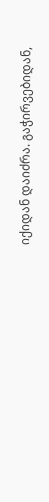იქიდან დაიძრა. გაჭირვებიდან,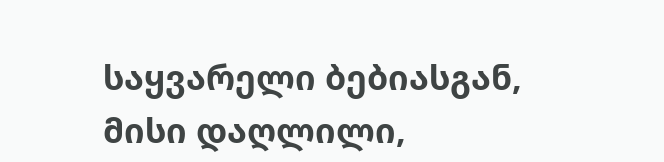საყვარელი ბებიასგან, მისი დაღლილი,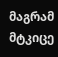მაგრამ მტკიცე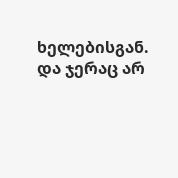ხელებისგან. და ჯერაც არ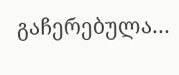გაჩერებულა…